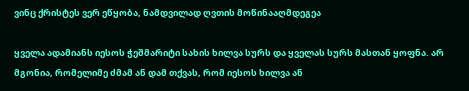ვინც ქრისტეს ვერ ეწყობა, ნამდვილად ღვთის მოწინააღმდეგეა

ყველა ადამიანს იესოს ჭეშმარიტი სახის ხილვა სურს და ყველას სურს მასთან ყოფნა. არ მგონია, რომელიმე ძმამ ან დამ თქვას, რომ იესოს ხილვა ან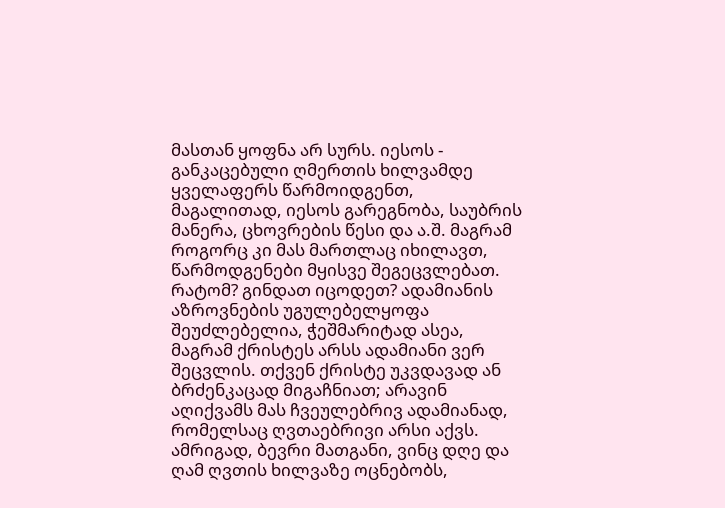მასთან ყოფნა არ სურს. იესოს - განკაცებული ღმერთის ხილვამდე ყველაფერს წარმოიდგენთ, მაგალითად, იესოს გარეგნობა, საუბრის მანერა, ცხოვრების წესი და ა.შ. მაგრამ როგორც კი მას მართლაც იხილავთ, წარმოდგენები მყისვე შეგეცვლებათ. რატომ? გინდათ იცოდეთ? ადამიანის აზროვნების უგულებელყოფა შეუძლებელია, ჭეშმარიტად ასეა, მაგრამ ქრისტეს არსს ადამიანი ვერ შეცვლის. თქვენ ქრისტე უკვდავად ან ბრძენკაცად მიგაჩნიათ; არავინ აღიქვამს მას ჩვეულებრივ ადამიანად, რომელსაც ღვთაებრივი არსი აქვს. ამრიგად, ბევრი მათგანი, ვინც დღე და ღამ ღვთის ხილვაზე ოცნებობს,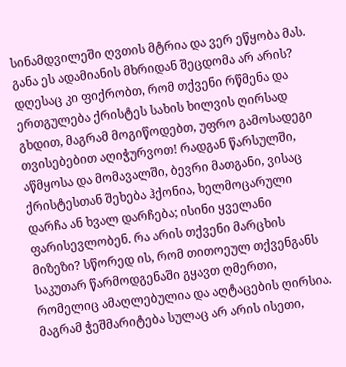სინამდვილეში ღვთის მტრია და ვერ ეწყობა მას. განა ეს ადამიანის მხრიდან შეცდომა არ არის? დღესაც კი ფიქრობთ, რომ თქვენი რწმენა და ერთგულება ქრისტეს სახის ხილვის ღირსად გხდით, მაგრამ მოგიწოდებთ, უფრო გამოსადეგი თვისებებით აღიჭურვოთ! რადგან წარსულში, აწმყოსა და მომავალში, ბევრი მათგანი, ვისაც ქრისტესთან შეხება ჰქონია, ხელმოცარული დარჩა ან ხვალ დარჩება; ისინი ყველანი ფარისევლობენ. რა არის თქვენი მარცხის მიზეზი? სწორედ ის, რომ თითოეულ თქვენგანს საკუთარ წარმოდგენაში გყავთ ღმერთი, რომელიც ამაღლებულია და აღტაცების ღირსია. მაგრამ ჭეშმარიტება სულაც არ არის ისეთი,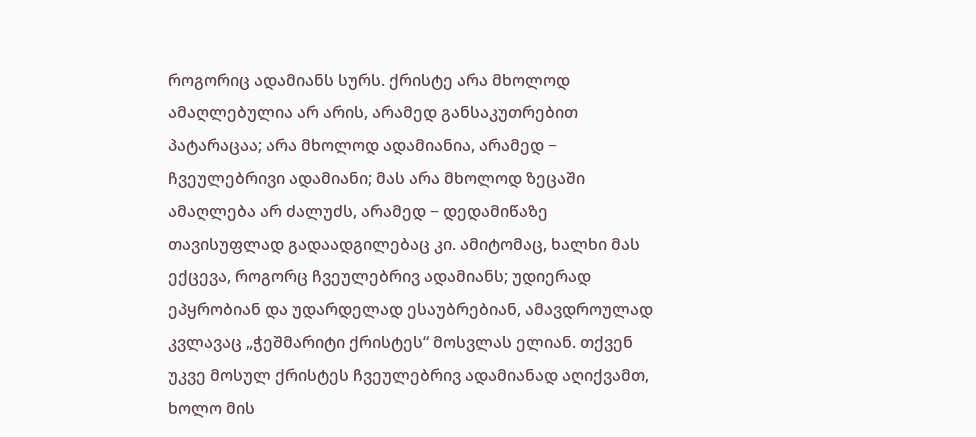როგორიც ადამიანს სურს. ქრისტე არა მხოლოდ ამაღლებულია არ არის, არამედ განსაკუთრებით პატარაცაა; არა მხოლოდ ადამიანია, არამედ − ჩვეულებრივი ადამიანი; მას არა მხოლოდ ზეცაში ამაღლება არ ძალუძს, არამედ − დედამიწაზე თავისუფლად გადაადგილებაც კი. ამიტომაც, ხალხი მას ექცევა, როგორც ჩვეულებრივ ადამიანს; უდიერად ეპყრობიან და უდარდელად ესაუბრებიან, ამავდროულად კვლავაც „ჭეშმარიტი ქრისტეს“ მოსვლას ელიან. თქვენ უკვე მოსულ ქრისტეს ჩვეულებრივ ადამიანად აღიქვამთ, ხოლო მის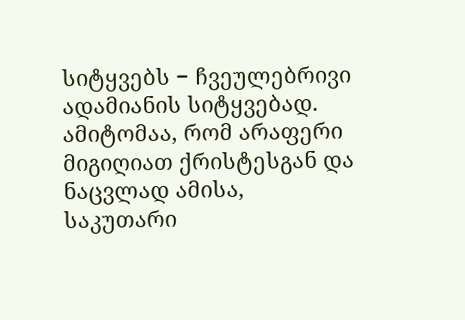სიტყვებს − ჩვეულებრივი ადამიანის სიტყვებად. ამიტომაა, რომ არაფერი მიგიღიათ ქრისტესგან და ნაცვლად ამისა, საკუთარი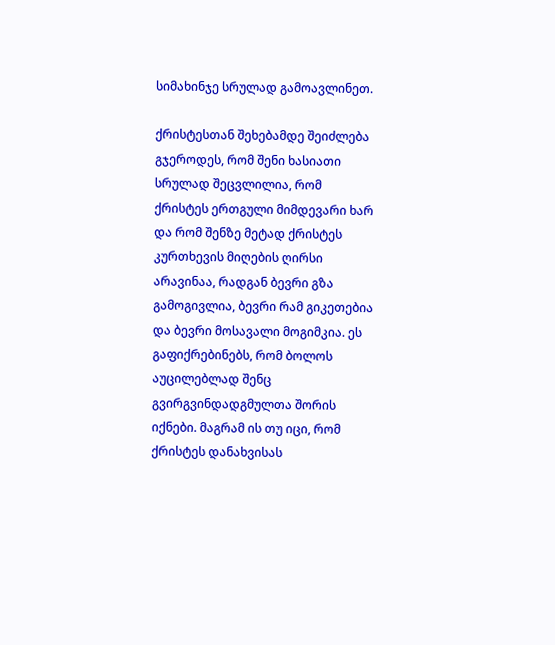სიმახინჯე სრულად გამოავლინეთ.

ქრისტესთან შეხებამდე შეიძლება გჯეროდეს, რომ შენი ხასიათი სრულად შეცვლილია, რომ ქრისტეს ერთგული მიმდევარი ხარ და რომ შენზე მეტად ქრისტეს კურთხევის მიღების ღირსი არავინაა, რადგან ბევრი გზა გამოგივლია, ბევრი რამ გიკეთებია და ბევრი მოსავალი მოგიმკია. ეს გაფიქრებინებს, რომ ბოლოს აუცილებლად შენც გვირგვინდადგმულთა შორის იქნები. მაგრამ ის თუ იცი, რომ ქრისტეს დანახვისას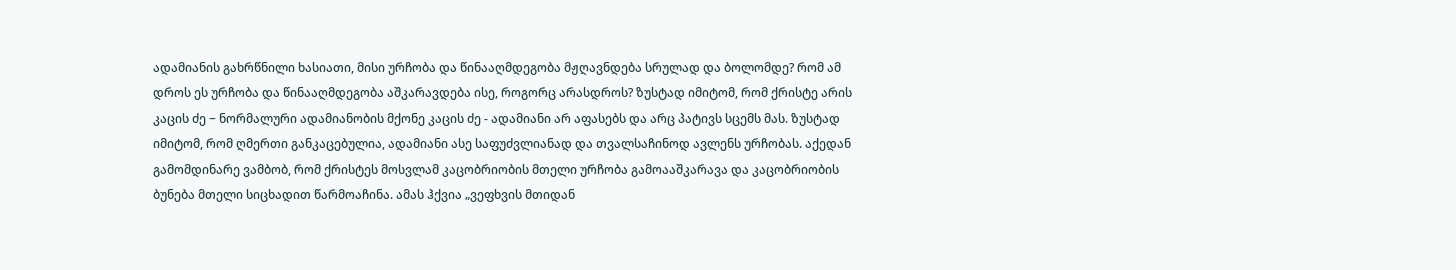ადამიანის გახრწნილი ხასიათი, მისი ურჩობა და წინააღმდეგობა მჟღავნდება სრულად და ბოლომდე? რომ ამ დროს ეს ურჩობა და წინააღმდეგობა აშკარავდება ისე, როგორც არასდროს? ზუსტად იმიტომ, რომ ქრისტე არის კაცის ძე − ნორმალური ადამიანობის მქონე კაცის ძე - ადამიანი არ აფასებს და არც პატივს სცემს მას. ზუსტად იმიტომ, რომ ღმერთი განკაცებულია, ადამიანი ასე საფუძვლიანად და თვალსაჩინოდ ავლენს ურჩობას. აქედან გამომდინარე ვამბობ, რომ ქრისტეს მოსვლამ კაცობრიობის მთელი ურჩობა გამოააშკარავა და კაცობრიობის ბუნება მთელი სიცხადით წარმოაჩინა. ამას ჰქვია „ვეფხვის მთიდან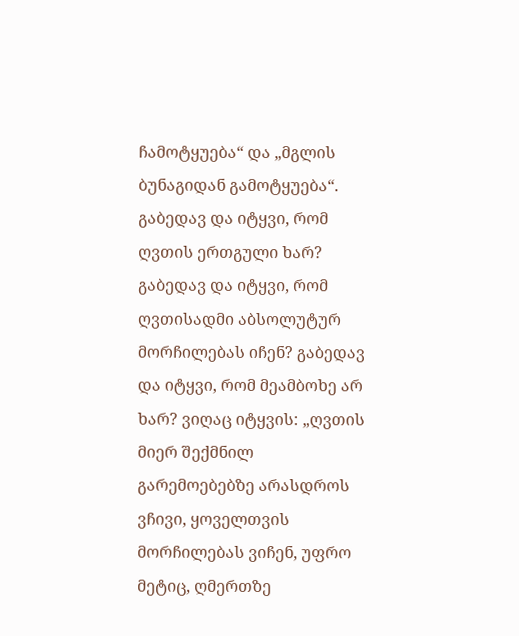ჩამოტყუება“ და „მგლის ბუნაგიდან გამოტყუება“. გაბედავ და იტყვი, რომ ღვთის ერთგული ხარ? გაბედავ და იტყვი, რომ ღვთისადმი აბსოლუტურ მორჩილებას იჩენ? გაბედავ და იტყვი, რომ მეამბოხე არ ხარ? ვიღაც იტყვის: „ღვთის მიერ შექმნილ გარემოებებზე არასდროს ვჩივი, ყოველთვის მორჩილებას ვიჩენ, უფრო მეტიც, ღმერთზე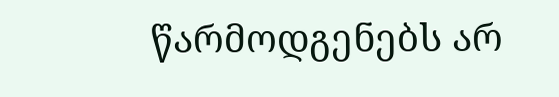წარმოდგენებს არ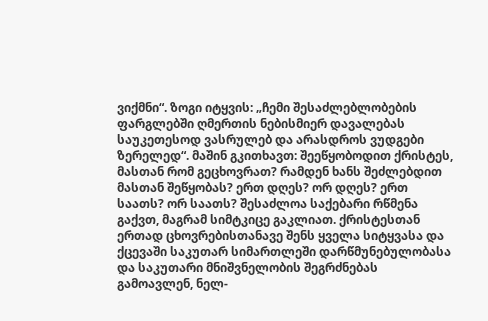ვიქმნი“. ზოგი იტყვის: „ჩემი შესაძლებლობების ფარგლებში ღმერთის ნებისმიერ დავალებას საუკეთესოდ ვასრულებ და არასდროს ვუდგები ზერელედ“. მაშინ გკითხავთ: შეეწყობოდით ქრისტეს, მასთან რომ გეცხოვრათ? რამდენ ხანს შეძლებდით მასთან შეწყობას? ერთ დღეს? ორ დღეს? ერთ საათს? ორ საათს? შესაძლოა საქებარი რწმენა გაქვთ, მაგრამ სიმტკიცე გაკლიათ. ქრისტესთან ერთად ცხოვრებისთანავე შენს ყველა სიტყვასა და ქცევაში საკუთარ სიმართლეში დარწმუნებულობასა და საკუთარი მნიშვნელობის შეგრძნებას გამოავლენ, ნელ-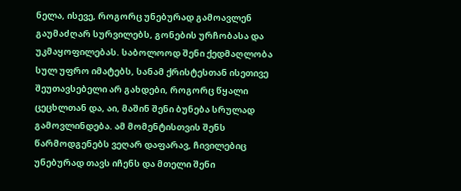ნელა, ისევე, როგორც უნებურად გამოავლენ გაუმაძღარ სურვილებს, გონების ურჩობასა და უკმაყოფილებას. საბოლოოდ შენი ქედმაღლობა სულ უფრო იმატებს, სანამ ქრისტესთან ისეთივე შეუთავსებელი არ გახდები, როგორც წყალი ცეცხლთან და, აი, მაშინ შენი ბუნება სრულად გამოვლინდება. ამ მომენტისთვის შენს წარმოდგენებს ვეღარ დაფარავ, ჩივილებიც უნებურად თავს იჩენს და მთელი შენი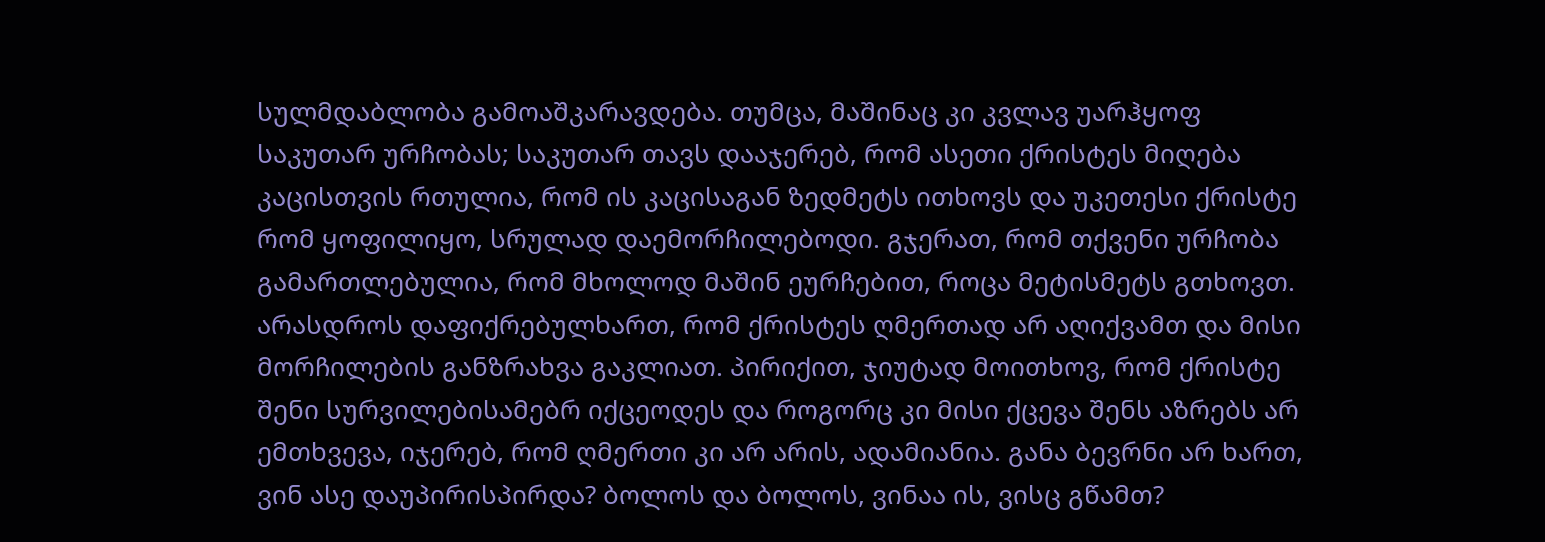სულმდაბლობა გამოაშკარავდება. თუმცა, მაშინაც კი კვლავ უარჰყოფ საკუთარ ურჩობას; საკუთარ თავს დააჯერებ, რომ ასეთი ქრისტეს მიღება კაცისთვის რთულია, რომ ის კაცისაგან ზედმეტს ითხოვს და უკეთესი ქრისტე რომ ყოფილიყო, სრულად დაემორჩილებოდი. გჯერათ, რომ თქვენი ურჩობა გამართლებულია, რომ მხოლოდ მაშინ ეურჩებით, როცა მეტისმეტს გთხოვთ. არასდროს დაფიქრებულხართ, რომ ქრისტეს ღმერთად არ აღიქვამთ და მისი მორჩილების განზრახვა გაკლიათ. პირიქით, ჯიუტად მოითხოვ, რომ ქრისტე შენი სურვილებისამებრ იქცეოდეს და როგორც კი მისი ქცევა შენს აზრებს არ ემთხვევა, იჯერებ, რომ ღმერთი კი არ არის, ადამიანია. განა ბევრნი არ ხართ, ვინ ასე დაუპირისპირდა? ბოლოს და ბოლოს, ვინაა ის, ვისც გწამთ?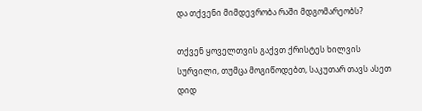და თქვენი მიმდევრობა რაში მდგომარეობს?

თქვენ ყოველთვის გაქვთ ქრისტეს ხილვის სურვილი, თუმცა მოგიწოდებთ, საკუთარ თავს ასეთ დიდ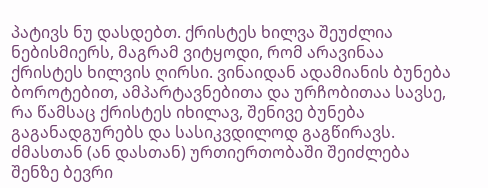პატივს ნუ დასდებთ. ქრისტეს ხილვა შეუძლია ნებისმიერს, მაგრამ ვიტყოდი, რომ არავინაა ქრისტეს ხილვის ღირსი. ვინაიდან ადამიანის ბუნება ბოროტებით, ამპარტავნებითა და ურჩობითაა სავსე, რა წამსაც ქრისტეს იხილავ, შენივე ბუნება გაგანადგურებს და სასიკვდილოდ გაგწირავს. ძმასთან (ან დასთან) ურთიერთობაში შეიძლება შენზე ბევრი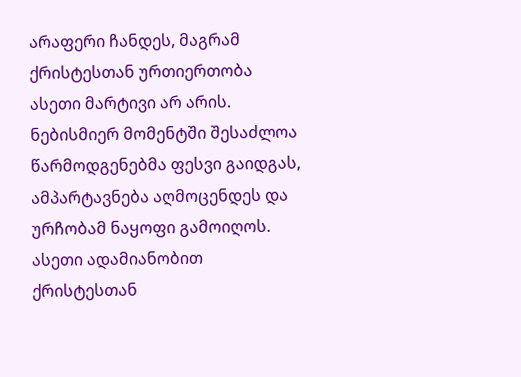არაფერი ჩანდეს, მაგრამ ქრისტესთან ურთიერთობა ასეთი მარტივი არ არის. ნებისმიერ მომენტში შესაძლოა წარმოდგენებმა ფესვი გაიდგას, ამპარტავნება აღმოცენდეს და ურჩობამ ნაყოფი გამოიღოს. ასეთი ადამიანობით ქრისტესთან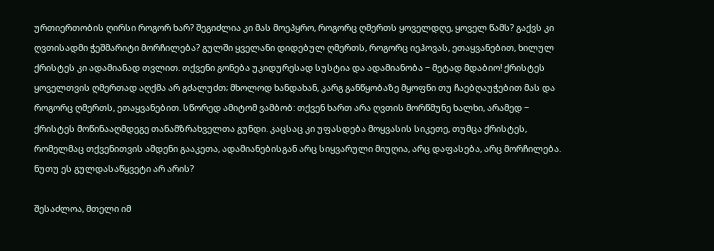ურთიერთობის ღირსი როგორ ხარ? შეგიძლია კი მას მოეპყრო, როგორც ღმერთს ყოველდღე, ყოველ წამს? გაქვს კი ღვთისადმი ჭეშმარიტი მორჩილება? გულში ყველანი დიდებულ ღმერთს, როგორც იეჰოვას, ეთაყვანებით, ხილულ ქრისტეს კი ადამიანად თვლით. თქვენი გონება უკიდურესად სუსტია და ადამიანობა − მეტად მდაბიო! ქრისტეს ყოველთვის ღმერთად აღქმა არ გძალუძთ; მხოლოდ ხანდახან, კარგ განწყობაზე მყოფნი თუ ჩაებღაუჭებით მას და როგორც ღმერთს, ეთაყვანებით. სწორედ ამიტომ ვამბობ: თქვენ ხართ არა ღვთის მორწმუნე ხალხი, არამედ − ქრისტეს მოწინააღმდეგე თანამზრახველთა გუნდი. კაცსაც კი უფასდება მოყვასის სიკეთე, თუმცა ქრისტეს, რომელმაც თქვენითვის ამდენი გააკეთა, ადამიანებისგან არც სიყვარული მიუღია, არც დაფასება, არც მორჩილება. ნუთუ ეს გულდასაწყვეტი არ არის?

შესაძლოა, მთელი იმ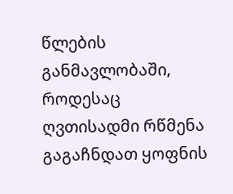წლების განმავლობაში, როდესაც ღვთისადმი რწმენა გაგაჩნდათ ყოფნის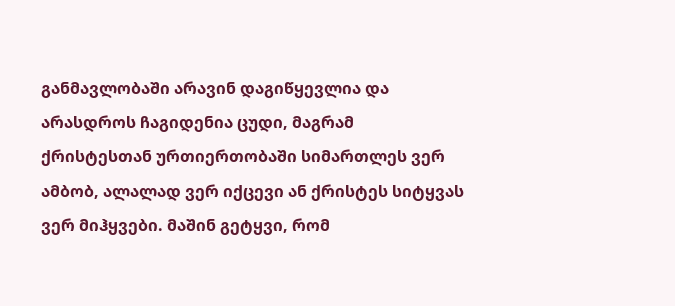განმავლობაში არავინ დაგიწყევლია და არასდროს ჩაგიდენია ცუდი, მაგრამ ქრისტესთან ურთიერთობაში სიმართლეს ვერ ამბობ, ალალად ვერ იქცევი ან ქრისტეს სიტყვას ვერ მიჰყვები. მაშინ გეტყვი, რომ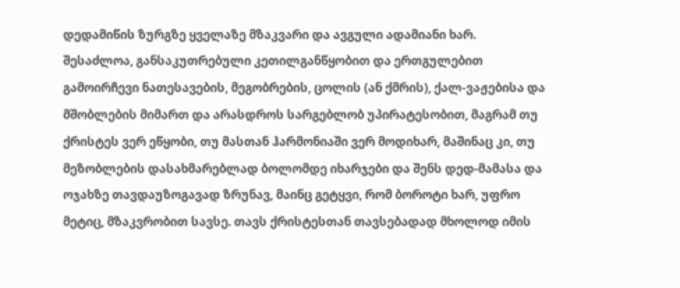დედამიწის ზურგზე ყველაზე მზაკვარი და ავგული ადამიანი ხარ. შესაძლოა, განსაკუთრებული კეთილგანწყობით და ერთგულებით გამოირჩევი ნათესავების, მეგობრების, ცოლის (ან ქმრის), ქალ-ვაჟებისა და მშობლების მიმართ და არასდროს სარგებლობ უპირატესობით, მაგრამ თუ ქრისტეს ვერ ეწყობი, თუ მასთან ჰარმონიაში ვერ მოდიხარ, მაშინაც კი, თუ მეზობლების დასახმარებლად ბოლომდე იხარჯები და შენს დედ-მამასა და ოჯახზე თავდაუზოგავად ზრუნავ, მაინც გეტყვი, რომ ბოროტი ხარ, უფრო მეტიც, მზაკვრობით სავსე. თავს ქრისტესთან თავსებადად მხოლოდ იმის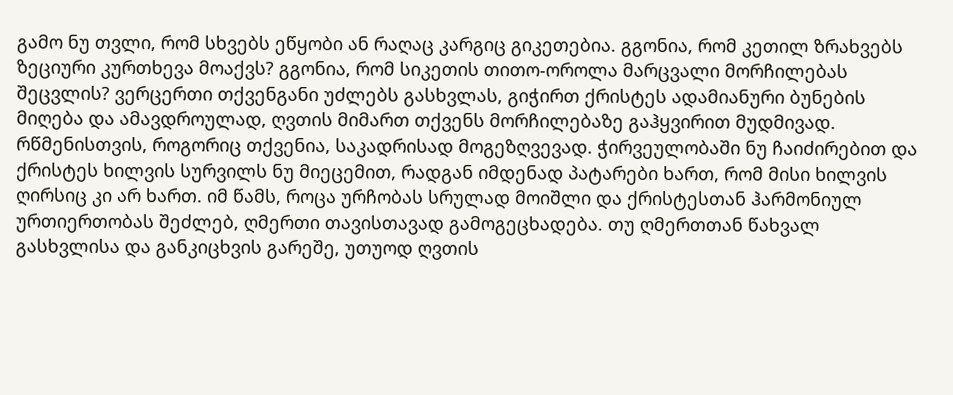გამო ნუ თვლი, რომ სხვებს ეწყობი ან რაღაც კარგიც გიკეთებია. გგონია, რომ კეთილ ზრახვებს ზეციური კურთხევა მოაქვს? გგონია, რომ სიკეთის თითო-ოროლა მარცვალი მორჩილებას შეცვლის? ვერცერთი თქვენგანი უძლებს გასხვლას, გიჭირთ ქრისტეს ადამიანური ბუნების მიღება და ამავდროულად, ღვთის მიმართ თქვენს მორჩილებაზე გაჰყვირით მუდმივად. რწმენისთვის, როგორიც თქვენია, საკადრისად მოგეზღვევად. ჭირვეულობაში ნუ ჩაიძირებით და ქრისტეს ხილვის სურვილს ნუ მიეცემით, რადგან იმდენად პატარები ხართ, რომ მისი ხილვის ღირსიც კი არ ხართ. იმ წამს, როცა ურჩობას სრულად მოიშლი და ქრისტესთან ჰარმონიულ ურთიერთობას შეძლებ, ღმერთი თავისთავად გამოგეცხადება. თუ ღმერთთან წახვალ გასხვლისა და განკიცხვის გარეშე, უთუოდ ღვთის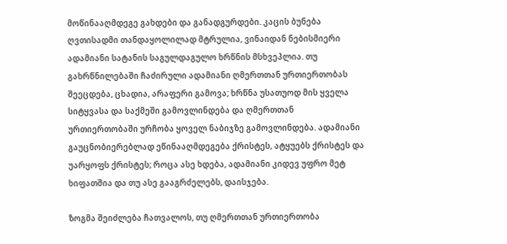მოწინააღმდეგე გახდები და განადგურდები. კაცის ბუნება ღვთისადმი თანდაყოლილად მტრულია, ვინაიდან ნებისმიერი ადამიანი სატანის საგულდაგულო ხრწნის მსხვეპლია. თუ გახრწნილებაში ჩაძირული ადამიანი ღმერთთან ურთიერთობას შეეცდება, ცხადია, არაფერი გამოვა; ხრწნა უსათუოდ მის ყველა სიტყვასა და საქმეში გამოვლინდება და ღმერთთან ურთიერთობაში ურჩობა ყოველ ნაბიჯზე გამოვლინდება. ადამიანი გაუცნობიერებლად ეწინააღმდეგება ქრისტეს, ატყუებს ქრისტეს და უარყოფს ქრისტეს; როცა ასე ხდება, ადამიანი კიდევ უფრო მეტ ხიფათშია და თუ ასე გააგრძელებს, დაისჯება.

ზოგმა შეიძლება ჩათვალოს, თუ ღმერთთან ურთიერთობა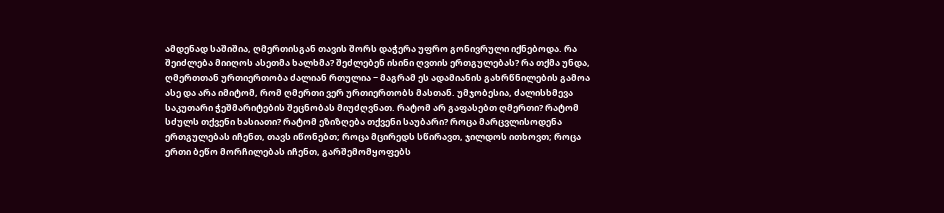ამდენად საშიშია, ღმერთისგან თავის შორს დაჭერა უფრო გონივრული იქნებოდა. რა შეიძლება მიიღოს ასეთმა ხალხმა? შეძლებენ ისინი ღვთის ერთგულებას? რა თქმა უნდა, ღმერთთან ურთიერთობა ძალიან რთულია − მაგრამ ეს ადამიანის გახრწნილების გამოა ასე და არა იმიტომ, რომ ღმერთი ვერ ურთიერთობს მასთან. უმჯობესია, ძალისხმევა საკუთარი ჭეშმარიტების შეცნობას მიუძღვნათ. რატომ არ გაფასებთ ღმერთი? რატომ სძულს თქვენი ხასიათი? რატომ ეზიზღება თქვენი საუბარი? როცა მარცვლისოდენა ერთგულებას იჩენთ, თავს იწონებთ; როცა მცირედს სწირავთ, ჯილდოს ითხოვთ; როცა ერთი ბეწო მორჩილებას იჩენთ, გარშემომყოფებს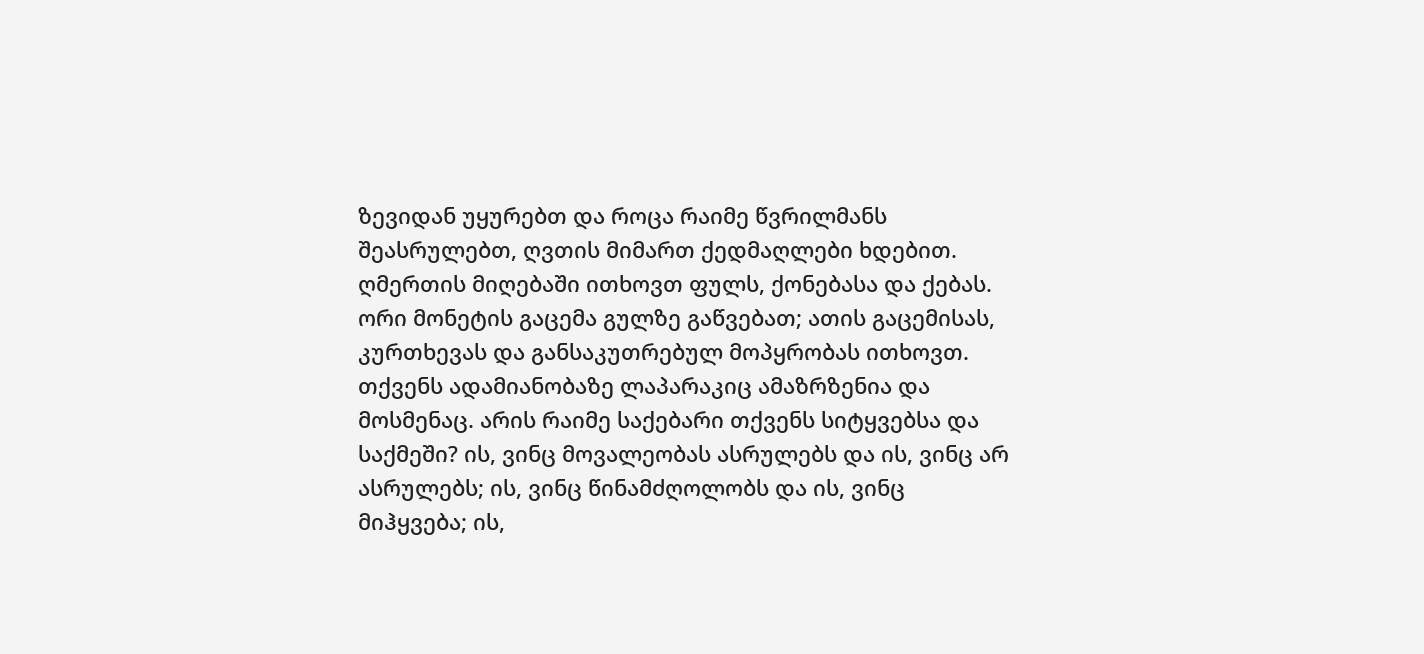ზევიდან უყურებთ და როცა რაიმე წვრილმანს შეასრულებთ, ღვთის მიმართ ქედმაღლები ხდებით. ღმერთის მიღებაში ითხოვთ ფულს, ქონებასა და ქებას. ორი მონეტის გაცემა გულზე გაწვებათ; ათის გაცემისას, კურთხევას და განსაკუთრებულ მოპყრობას ითხოვთ. თქვენს ადამიანობაზე ლაპარაკიც ამაზრზენია და მოსმენაც. არის რაიმე საქებარი თქვენს სიტყვებსა და საქმეში? ის, ვინც მოვალეობას ასრულებს და ის, ვინც არ ასრულებს; ის, ვინც წინამძღოლობს და ის, ვინც მიჰყვება; ის,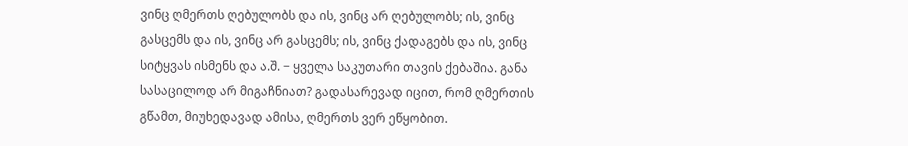ვინც ღმერთს ღებულობს და ის, ვინც არ ღებულობს; ის, ვინც გასცემს და ის, ვინც არ გასცემს; ის, ვინც ქადაგებს და ის, ვინც სიტყვას ისმენს და ა.შ. − ყველა საკუთარი თავის ქებაშია. განა სასაცილოდ არ მიგაჩნიათ? გადასარევად იცით, რომ ღმერთის გწამთ, მიუხედავად ამისა, ღმერთს ვერ ეწყობით.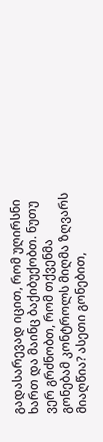გადასარევად იცით, რომ უღირსნი ხართ და მაინც ბაქიბუქობთ. ნუთუ ვერ გრძნობთ, რომ თქვენმა გონებამ კონტროლს მიღმა ზღვარს მიაღწია? ასეთი გონებით,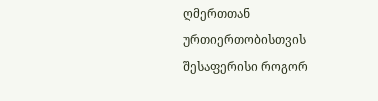ღმერთთან ურთიერთობისთვის შესაფერისი როგორ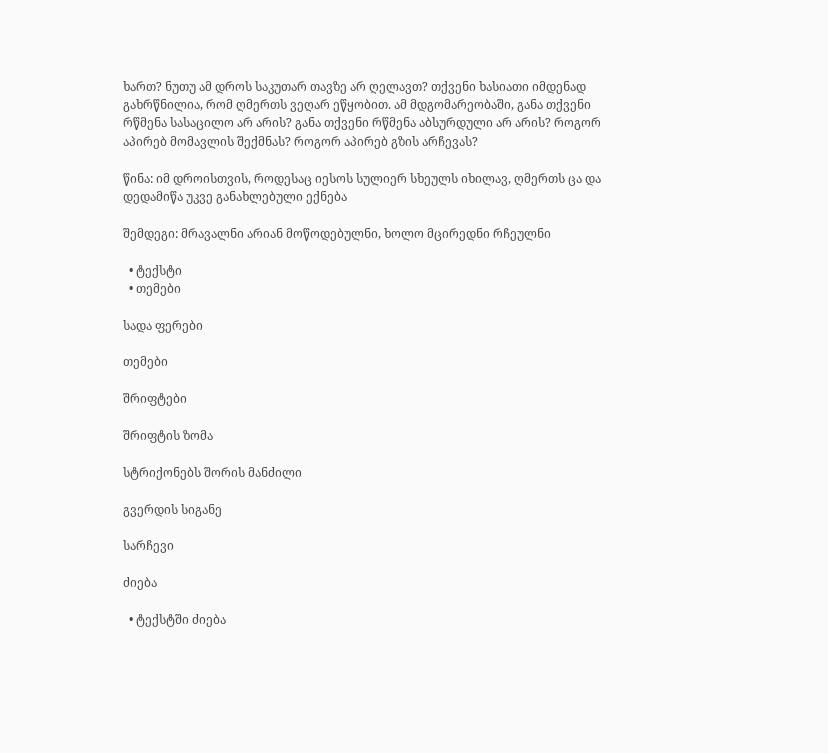ხართ? ნუთუ ამ დროს საკუთარ თავზე არ ღელავთ? თქვენი ხასიათი იმდენად გახრწნილია, რომ ღმერთს ვეღარ ეწყობით. ამ მდგომარეობაში, განა თქვენი რწმენა სასაცილო არ არის? განა თქვენი რწმენა აბსურდული არ არის? როგორ აპირებ მომავლის შექმნას? როგორ აპირებ გზის არჩევას?

წინა: იმ დროისთვის, როდესაც იესოს სულიერ სხეულს იხილავ, ღმერთს ცა და დედამიწა უკვე განახლებული ექნება

შემდეგი: მრავალნი არიან მოწოდებულნი, ხოლო მცირედნი რჩეულნი

  • ტექსტი
  • თემები

სადა ფერები

თემები

შრიფტები

შრიფტის ზომა

სტრიქონებს შორის მანძილი

გვერდის სიგანე

სარჩევი

ძიება

  • ტექსტში ძიება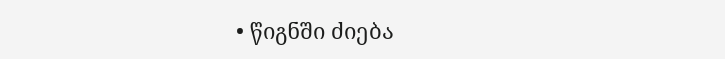• წიგნში ძიება